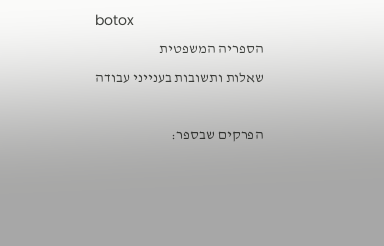botox
הספריה המשפטית
שאלות ותשובות בענייני עבודה

הפרקים שבספר: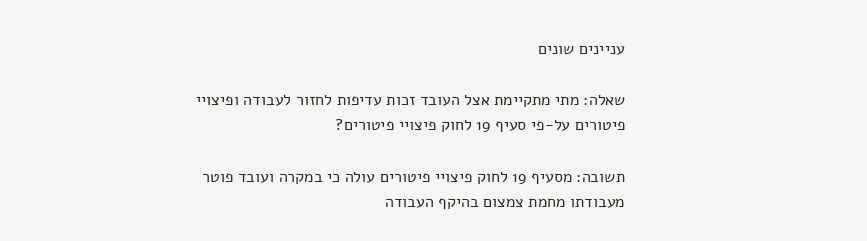עניינים שונים

שאלה: מתי מתקיימת אצל העובד זכות עדיפות לחזור לעבודה ופיצויי פיטורים על-פי סעיף 19 לחוק פיצויי פיטורים?

תשובה: מסעיף 19 לחוק פיצויי פיטורים עולה כי במקרה ועובד פוטר מעבודתו מחמת צמצום בהיקף העבודה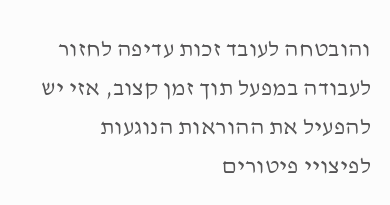והובטחה לעובד זכות עדיפה לחזור לעבודה במפעל תוך זמן קצוב, אזי יש להפעיל את ההוראות הנוגעות לפיצויי פיטורים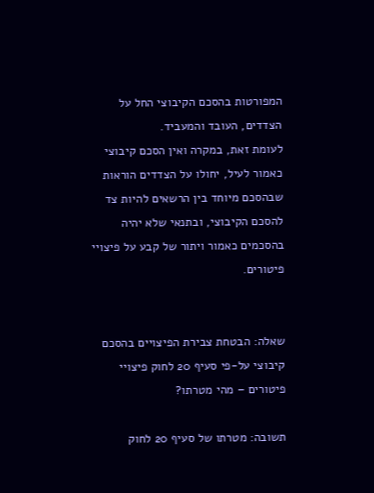המפורטות בהסכם הקיבוצי החל על הצדדים, העובד והמעביד.
לעומת זאת, במקרה ואין הסכם קיבוצי כאמור לעיל, יחולו על הצדדים הוראות שבהסכם מיוחד בין הרשאים להיות צד להסכם הקיבוצי, ובתנאי שלא יהיה בהסכמים כאמור ויתור של קבע על פיצויי פיטורים.


שאלה: הבטחת צבירת הפיצויים בהסכם קיבוצי על-פי סעיף 20 לחוק פיצויי פיטורים – מהי מטרתו?

תשובה: מטרתו של סעיף 20 לחוק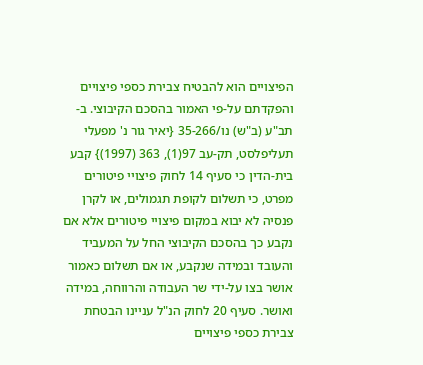הפיצויים הוא להבטיח צבירת כספי פיצויים והפקדתם על-פי האמור בהסכם הקיבוצי. ב- תב"ע (ב"ש) נו/35-266 {יאיר גור נ' מפעלי תעליפלסט, תק-עב 97(1), 363 (1997)} קבע בית-הדין כי סעיף 14 לחוק פיצויי פיטורים מפרט, כי תשלום לקופת תגמולים, או לקרן פנסיה לא יבוא במקום פיצויי פיטורים אלא אם נקבע כך בהסכם הקיבוצי החל על המעביד והעובד ובמידה שנקבע, או אם תשלום כאמור אושר בצו על-ידי שר העבודה והרווחה, במידה ואושר. סעיף 20 לחוק הנ"ל עניינו הבטחת צבירת כספי פיצויים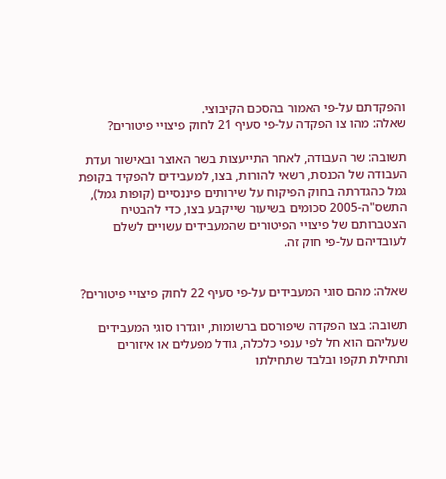והפקדתם על-פי האמור בהסכם הקיבוצי.
שאלה: מהו צו הפקדה על-פי סעיף 21 לחוק פיצויי פיטורים?

תשובה: שר העבודה, לאחר התייעצות בשר האוצר ובאישור ועדת העבודה של הכנסת, רשאי להורות, בצו, למעבידים להפקיד בקופת גמל כהגדרתה בחוק הפיקוח על שירותים פיננסיים (קופות גמל), התשס"ה-2005 סכומים בשיעור שייקבע בצו, כדי להבטיח הצטברותם של פיצויי הפיטורים שהמעבידים עשויים לשלם לעובדיהם על-פי חוק זה.


שאלה: מהם סוגי המעבידים על-פי סעיף 22 לחוק פיצויי פיטורים?

תשובה: בצו הפקדה שיפורסם ברשומות, יוגדרו סוגי המעבידים שעליהם הוא חל לפי ענפי כלכלה, גודל מפעלים או איזורים ותחילת תקפו ובלבד שתחילתו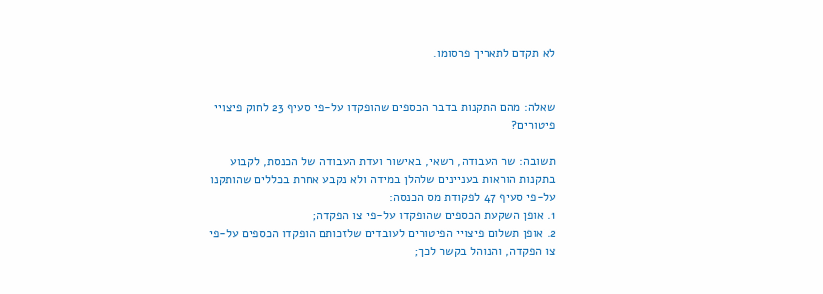לא תקדם לתאריך פרסומו.


שאלה: מהם התקנות בדבר הכספים שהופקדו על-פי סעיף 23 לחוק פיצויי פיטורים?

תשובה: שר העבודה, רשאי, באישור ועדת העבודה של הכנסת, לקבוע בתקנות הוראות בעניינים שלהלן במידה ולא נקבע אחרת בכללים שהותקנו על-פי סעיף 47 לפקודת מס הכנסה:
1. אופן השקעת הכספים שהופקדו על-פי צו הפקדה;
2. אופן תשלום פיצויי הפיטורים לעובדים שלזכותם הופקדו הכספים על-פי צו הפקדה, והנוהל בקשר לכך;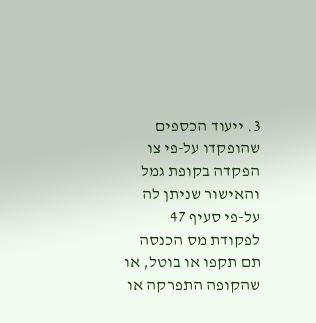3. ייעוד הכספים שהופקדו על-פי צו הפקדה בקופת גמל והאישור שניתן לה על-פי סעיף 47 לפקודת מס הכנסה תם תקפו או בוטל, או שהקופה התפרקה או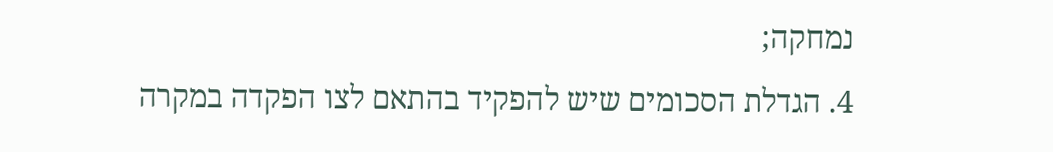נמחקה;
4. הגדלת הסכומים שיש להפקיד בהתאם לצו הפקדה במקרה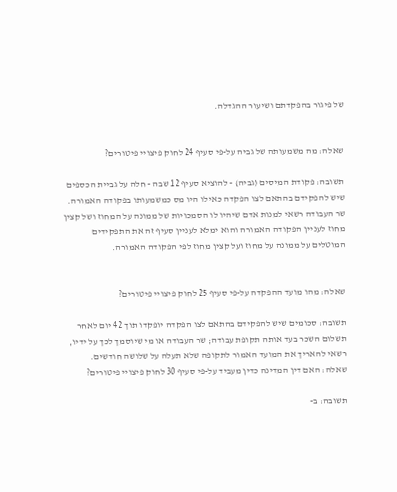של פיגור בהפקדתם ושיעור ההגדלה.


שאלה: מה משמעותה של גביה על-פי סעיף 24 לחוק פיצויי פיטורים?

תשובה: פקודת המיסים (גביה) - להוציא סעיף 12 שבה - חלה על גביית הכספים שיש להפקידם בהתאם לצו הפקדה כאילו היו מס כמשמעותו בפקודה האמורה.
שר העבודה רשאי למנות אדם שיהיו לו הסמכויות של ממונה על המחוז ושל קצין מחוז לעניין הפקודה האמורה והוא ימלא לעניין סעיף זה את התפקידים המוטלים על ממונה על מחוז ועל קצין מחוז לפי הפקודה האמורה.


שאלה: מהו מועד ההפקדה על-פי סעיף 25 לחוק פיצויי פיטורים?

תשובה: סכומים שיש להפקידם בהתאם לצו הפקדה יופקדו תוך 42 יום לאחר תשלום השכר בעד אותה תקופת עבודה; שר העבודה או מי שיוסמך לכך על ידיו, רשאי להאריך את המועד האמור לתקופה שלא תעלה על שלושה חודשים.
שאלה: האם דין המדינה כדין מעביד על-פי סעיף 30 לחוק פיצויי פיטורים?

תשובה: ב-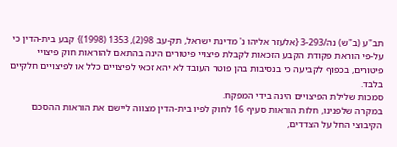תב"ע (ב"ש) נה/3-293 {אלעזר אליהו נ' מדינת ישראל, תק-עב 98(2), 1353 (1998)} קבע בית-הדין כי על-פי הוראת פקודת הקבע הזכאות לקבלת פיצויי פיטורים הינה בהתאם להוראות חוק פיצויי פיטורים, בכפוף לקביעה כי בנסיבות בהן פוטר העובד לא יהא זכאי לפיצויים כלל או לפיצויים חלקיים בלבד.
סמכות שלילת הפיצויים הינה בידי המפקח.
במקרה שלפנינו, חלות הוראות סעיף 16 לחוק לפיו בית-הדין מצווה ליישם את הוראות ההסכם הקיבוצי החל על הצדדים,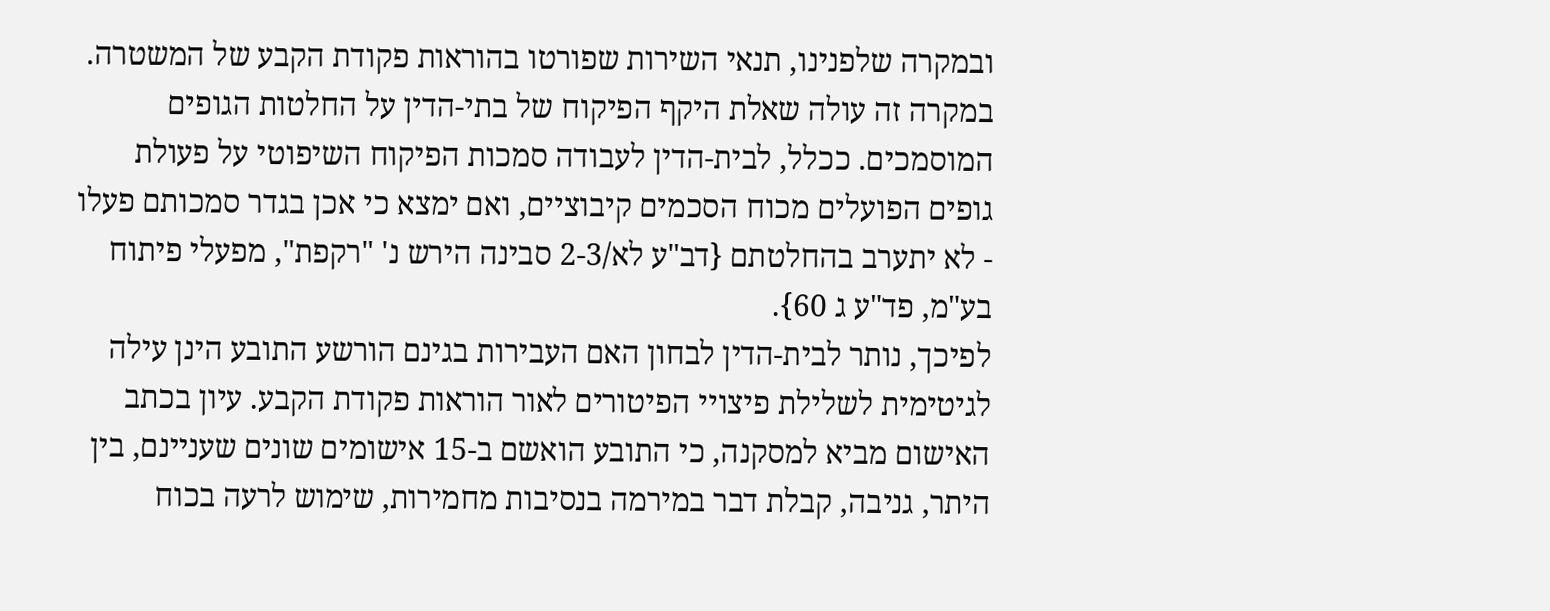ובמקרה שלפנינו, תנאי השירות שפורטו בהוראות פקודת הקבע של המשטרה.
במקרה זה עולה שאלת היקף הפיקוח של בתי-הדין על החלטות הגופים המוסמכים. ככלל, לבית-הדין לעבודה סמכות הפיקוח השיפוטי על פעולת גופים הפועלים מכוח הסכמים קיבוציים, ואם ימצא כי אכן בגדר סמכותם פעלו - לא יתערב בהחלטתם {דב"ע לא/2-3 סבינה הירש נ' "רקפת", מפעלי פיתוח בע"מ, פד"ע ג 60}.
לפיכך, נותר לבית-הדין לבחון האם העבירות בגינם הורשע התובע הינן עילה לגיטימית לשלילת פיצויי הפיטורים לאור הוראות פקודת הקבע. עיון בכתב האישום מביא למסקנה, כי התובע הואשם ב-15 אישומים שונים שעניינם, בין היתר, גניבה, קבלת דבר במירמה בנסיבות מחמירות, שימוש לרעה בכוח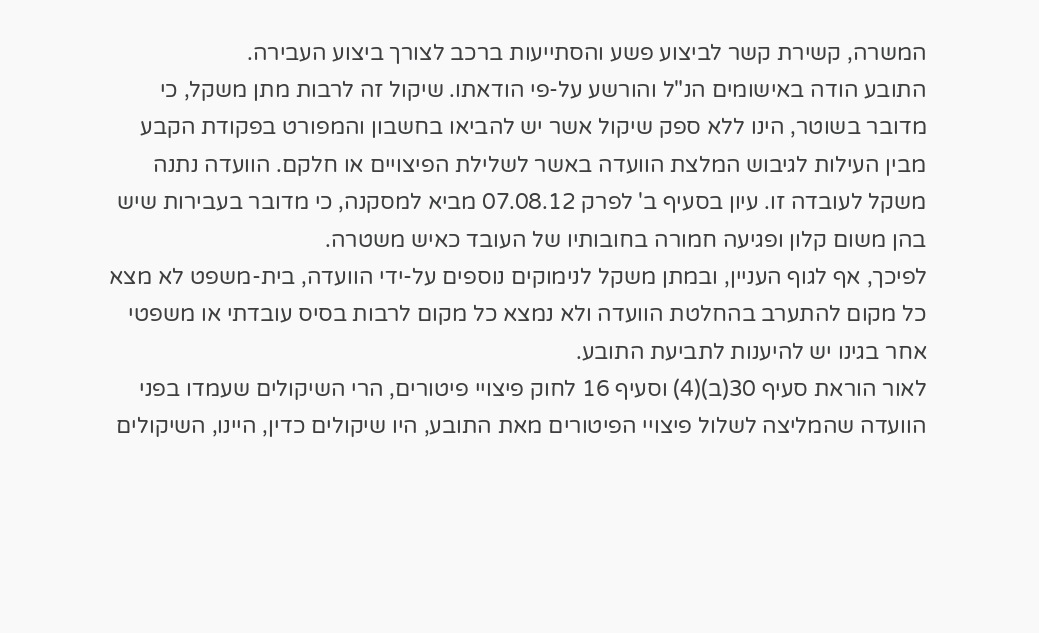המשרה, קשירת קשר לביצוע פשע והסתייעות ברכב לצורך ביצוע העבירה.
התובע הודה באישומים הנ"ל והורשע על-פי הודאתו. שיקול זה לרבות מתן משקל, כי מדובר בשוטר, הינו ללא ספק שיקול אשר יש להביאו בחשבון והמפורט בפקודת הקבע מבין העילות לגיבוש המלצת הוועדה באשר לשלילת הפיצויים או חלקם. הוועדה נתנה משקל לעובדה זו. עיון בסעיף ב' לפרק 07.08.12 מביא למסקנה, כי מדובר בעבירות שיש בהן משום קלון ופגיעה חמורה בחובותיו של העובד כאיש משטרה.
לפיכך, אף לגוף העניין, ובמתן משקל לנימוקים נוספים על-ידי הוועדה, בית-משפט לא מצא כל מקום להתערב בהחלטת הוועדה ולא נמצא כל מקום לרבות בסיס עובדתי או משפטי אחר בגינו יש להיענות לתביעת התובע.
לאור הוראת סעיף 30(ב)(4) וסעיף 16 לחוק פיצויי פיטורים, הרי השיקולים שעמדו בפני הוועדה שהמליצה לשלול פיצויי הפיטורים מאת התובע, היו שיקולים כדין, היינו, השיקולים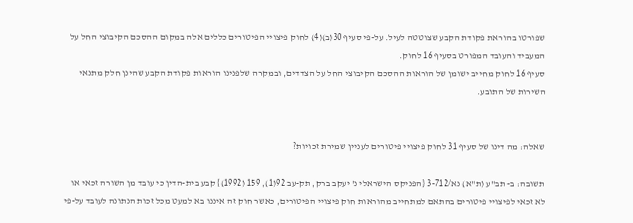שפורטו בהוראת פקודת הקבע שצוטטה לעיל. על-פי סעיף 30(ב)(4) לחוק פיצויי הפיטורים כללים אלה במקום ההסכם הקיבוצי החל על המעביד והעובד המפורט בסעיף 16 לחוק.
סעיף 16 לחוק מחייב ישומן של הוראות ההסכם הקיבוצי החל על הצדדים, ובמקרה שלפנינו הוראות פקודת הקבע שהינן חלק מתנאי השירות של התובע.


שאלה: מה דינו של סעיף 31 לחוק פיצויי פיטורים לעניין שמירת זכויות?

תשובה: ב- תב"ע (ת"א) נא/3-712 {הפניקס הישראלי נ' יעקב ברק, תק-עב 92(1), 159 (1992)} קבע בית-הדין כי עובד מן השורה זכאי או לא זכאי לפיצויי פיטורים בהתאם למתחייב מהוראות חוק פיצויי הפיטורים, כאשר חוק זה איננו בא למעט מכל זכות הנתונה לעובד על-פי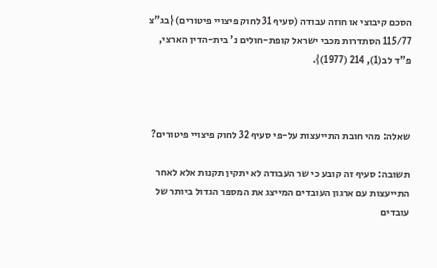הסכם קיבוצי או חוזה עבודה (סעיף 31 לחוק פיצויי פיטורים) {בג"צ 115/77 הסתדרות מכבי ישראל קופת-חולים נ' בית-הדין הארצי, פ"ד לב(1), 214 (1977)}.



שאלה: מהי חובת התייעצות על-פי סעיף 32 לחוק פיצויי פיטורים?

תשובה: סעיף זה קובע כי שר העבודה לא יתקין תקנות אלא לאחר התייעצות עם ארגון העובדים המייצג את המספר הגדול ביותר של עובדים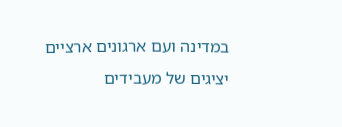במדינה ועם ארגונים ארציים יציגים של מעבידים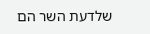שלדעת השר הם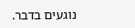נוגעים בדבר.